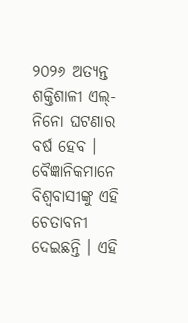୨୦୨୬ ଅତ୍ୟନ୍ତ ଶକ୍ତିଶାଳୀ ଏଲ୍-ନିନୋ ଘଟଣାର ବର୍ଷ ହେବ । ବୈଜ୍ଞାନିକମାନେ ବିଶ୍ୱବାସୀଙ୍କୁ ଏହି ଚେତାବନୀ ଦେଇଛନ୍ତି । ଏହି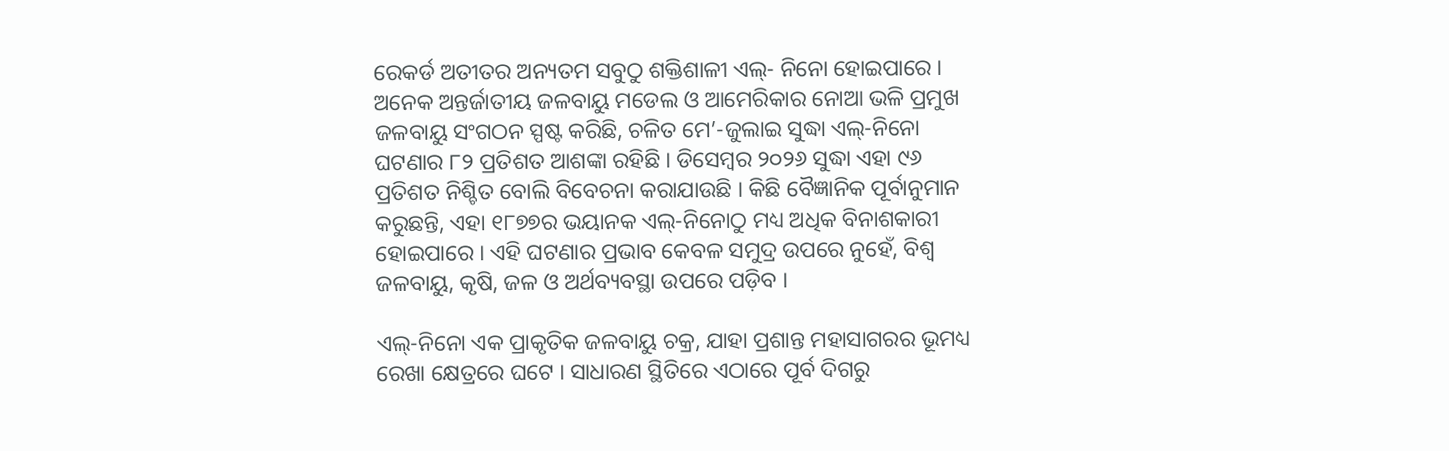ରେକର୍ଡ ଅତୀତର ଅନ୍ୟତମ ସବୁଠୁ ଶକ୍ତିଶାଳୀ ଏଲ୍- ନିନୋ ହୋଇପାରେ । ଅନେକ ଅନ୍ତର୍ଜାତୀୟ ଜଳବାୟୁ ମଡେଲ ଓ ଆମେରିକାର ନୋଆ ଭଳି ପ୍ରମୁଖ ଜଳବାୟୁ ସଂଗଠନ ସ୍ପଷ୍ଟ କରିଛି, ଚଳିତ ମେ’-ଜୁଲାଇ ସୁଦ୍ଧା ଏଲ୍-ନିନୋ ଘଟଣାର ୮୨ ପ୍ରତିଶତ ଆଶଙ୍କା ରହିଛି । ଡିସେମ୍ବର ୨୦୨୬ ସୁଦ୍ଧା ଏହା ୯୬ ପ୍ରତିଶତ ନିଶ୍ଚିତ ବୋଲି ବିବେଚନା କରାଯାଉଛି । କିଛି ବୈଜ୍ଞାନିକ ପୂର୍ବାନୁମାନ କରୁଛନ୍ତି, ଏହା ୧୮୭୭ର ଭୟାନକ ଏଲ୍-ନିନୋଠୁ ମଧ୍ୟ ଅଧିକ ବିନାଶକାରୀ ହୋଇପାରେ । ଏହି ଘଟଣାର ପ୍ରଭାବ କେବଳ ସମୁଦ୍ର ଉପରେ ନୁହେଁ, ବିଶ୍ୱ ଜଳବାୟୁ, କୃଷି, ଜଳ ଓ ଅର୍ଥବ୍ୟବସ୍ଥା ଉପରେ ପଡ଼ିବ ।

ଏଲ୍-ନିନୋ ଏକ ପ୍ରାକୃତିକ ଜଳବାୟୁ ଚକ୍ର, ଯାହା ପ୍ରଶାନ୍ତ ମହାସାଗରର ଭୂମଧ୍ୟ ରେଖା କ୍ଷେତ୍ରରେ ଘଟେ । ସାଧାରଣ ସ୍ଥିତିରେ ଏଠାରେ ପୂର୍ବ ଦିଗରୁ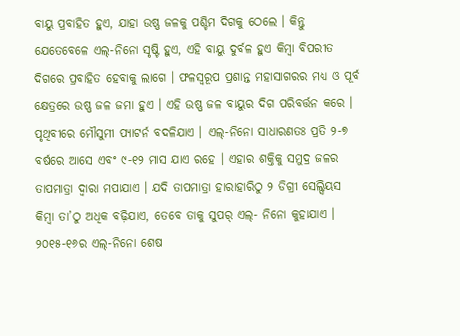ବାୟୁ ପ୍ରବାହିତ ହୁଏ, ଯାହା ଉଷ୍ଣ ଜଳକୁ ପଶ୍ଚିମ ଦିଗକୁ ଠେଲେ । କିନ୍ତୁ ଯେତେବେଳେ ଏଲ୍-ନିନୋ ସୃଷ୍ଟି ହୁଏ, ଏହି ବାୟୁ ଦୁର୍ବଳ ହୁଏ କିମ୍ବା ବିପରୀତ ଦିଗରେ ପ୍ରବାହିତ ହେବାକୁ ଲାଗେ । ଫଳସ୍ୱରୂପ ପ୍ରଶାନ୍ତ ମହାସାଗରର ମଧ୍ୟ ଓ ପୂର୍ବ କ୍ଷେତ୍ରରେ ଉଷ୍ଣ ଜଳ ଜମା ହୁଏ । ଏହି ଉଷ୍ଣ ଜଳ ବାୟୁର ଦିଗ ପରିବର୍ତ୍ତନ କରେ । ପୃଥିବୀରେ ମୌସୁମୀ ପ୍ୟାଟର୍ନ ବଦଳିଯାଏ । ଏଲ୍-ନିନୋ ସାଧାରଣତଃ ପ୍ରତି ୨-୭ ବର୍ଷରେ ଆସେ ଏବଂ ୯-୧୨ ମାସ ଯାଏ ରହେ । ଏହାର ଶକ୍ତିକୁ ସମୁଦ୍ର ଜଳର ତାପମାତ୍ରା ଦ୍ୱାରା ମପାଯାଏ । ଯଦି ତାପମାତ୍ରା ହାରାହାରିଠୁ ୨ ଡିଗ୍ରୀ ସେଲ୍ସିୟସ କିମ୍ବା ତା’ଠୁ ଅଧିକ ବଢ଼ିଯାଏ, ତେବେ ତାକୁ ସୁପର୍ ଏଲ୍- ନିନୋ କୁହାଯାଏ । ୨୦୧୫-୧୬ର ଏଲ୍-ନିନୋ ଶେଷ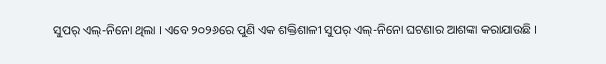ସୁପର୍ ଏଲ୍-ନିନୋ ଥିଲା । ଏବେ ୨୦୨୬ରେ ପୁଣି ଏକ ଶକ୍ତିଶାଳୀ ସୁପର୍ ଏଲ୍-ନିନୋ ଘଟଣାର ଆଶଙ୍କା କରାଯାଉଛି ।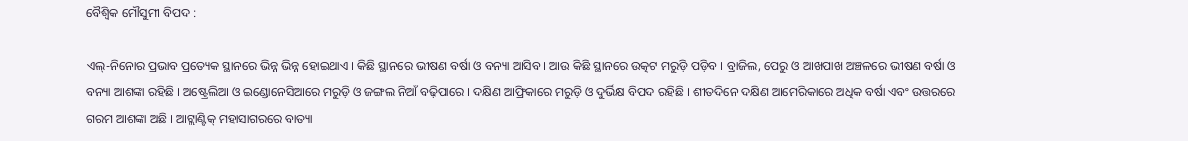ବୈଶ୍ୱିକ ମୌସୁମୀ ବିପଦ :

ଏଲ୍-ନିନୋର ପ୍ରଭାବ ପ୍ରତ୍ୟେକ ସ୍ଥାନରେ ଭିନ୍ନ ଭିନ୍ନ ହୋଇଥାଏ । କିଛି ସ୍ଥାନରେ ଭୀଷଣ ବର୍ଷା ଓ ବନ୍ୟା ଆସିବ । ଆଉ କିଛି ସ୍ଥାନରେ ଉତ୍କଟ ମରୁଡ଼ି ପଡ଼ିବ । ବ୍ରାଜିଲ, ପେରୁ ଓ ଆଖପାଖ ଅଞ୍ଚଳରେ ଭୀଷଣ ବର୍ଷା ଓ ବନ୍ୟା ଆଶଙ୍କା ରହିଛି । ଅଷ୍ଟ୍ରେଲିଆ ଓ ଇଣ୍ଡୋନେସିଆରେ ମରୁଡ଼ି ଓ ଜଙ୍ଗଲ ନିଆଁ ବଢ଼ିପାରେ । ଦକ୍ଷିଣ ଆଫ୍ରିକାରେ ମରୁଡ଼ି ଓ ଦୁର୍ଭିକ୍ଷ ବିପଦ ରହିଛି । ଶୀତଦିନେ ଦକ୍ଷିଣ ଆମେରିକାରେ ଅଧିକ ବର୍ଷା ଏବଂ ଉତ୍ତରରେ ଗରମ ଆଶଙ୍କା ଅଛି । ଆଟ୍ଲାଣ୍ଟିକ୍ ମହାସାଗରରେ ବାତ୍ୟା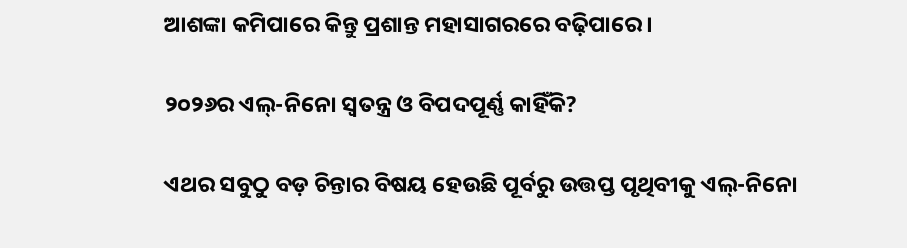ଆଶଙ୍କା କମିପାରେ କିନ୍ତୁ ପ୍ରଶାନ୍ତ ମହାସାଗରରେ ବଢ଼ିପାରେ ।

୨୦୨୬ର ଏଲ୍-ନିନୋ ସ୍ୱତନ୍ତ୍ର ଓ ବିପଦପୂର୍ଣ୍ଣ କାହିଁକି?

ଏଥର ସବୁଠୁ ବଡ଼ ଚିନ୍ତାର ବିଷୟ ହେଉଛି ପୂର୍ବରୁ ଉତ୍ତପ୍ତ ପୃଥିବୀକୁ ଏଲ୍-ନିନୋ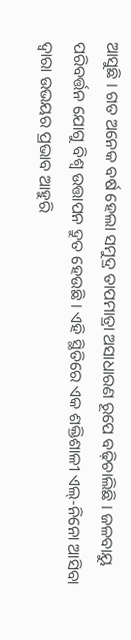ଆସୁଛି । ଗତ ଅନେକ ବର୍ଷ ହେଲା ସମୁଦ୍ର ତାପମାତ୍ରା ଅସାଧାରଣ ରୂପେ ବଢ଼ିଚାଲିଛି । ଜଳବାୟୁ ପରିବର୍ତ୍ତନ ଯୋଗୁ ବିଶ୍ୱ ଉତ୍ତାପନ ଦ୍ରୁତ ହେଉଛି । ଏହି ସ୍ଥିତିରେ ଏକ ଶକ୍ତିଶାଳୀ ଏଲ୍-ନିନୋ ଆସିବା ଦ୍ୱାରା ଉଭୟର ପ୍ରଭାବ ଆହୁରି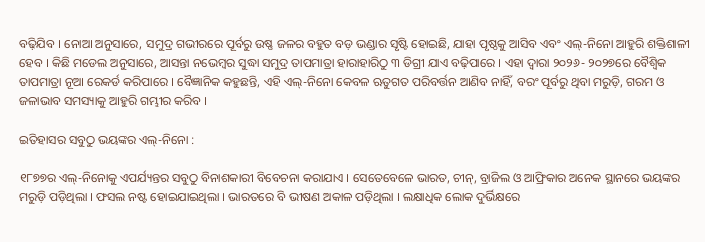ବଢ଼ିଯିବ । ନୋଆ ଅନୁସାରେ, ସମୁଦ୍ର ଗଭୀରରେ ପୂର୍ବରୁ ଉଷ୍ଣ ଜଳର ବହୁତ ବଡ଼ ଭଣ୍ଡାର ସୃଷ୍ଟି ହୋଇଛି, ଯାହା ପୃଷ୍ଠକୁ ଆସିବ ଏବଂ ଏଲ୍-ନିନୋ ଆହୁରି ଶକ୍ତିଶାଳୀ ହେବ । କିଛି ମଡେଲ ଅନୁସାରେ, ଆସନ୍ତା ନଭେମ୍ବର ସୁଦ୍ଧା ସମୁଦ୍ର ତାପମାତ୍ରା ହାରାହାରିଠୁ ୩ ଡିଗ୍ରୀ ଯାଏ ବଢ଼ିପାରେ । ଏହା ଦ୍ୱାରା ୨୦୨୬- ୨୦୨୭ରେ ବୈଶ୍ୱିକ ତାପମାତ୍ରା ନୂଆ ରେକର୍ଡ କରିପାରେ । ବୈଜ୍ଞାନିକ କହୁଛନ୍ତି, ଏହି ଏଲ୍-ନିନୋ କେବଳ ଋତୁଗତ ପରିବର୍ତ୍ତନ ଆଣିବ ନାହିଁ, ବରଂ ପୂର୍ବରୁ ଥିବା ମରୁଡ଼ି, ଗରମ ଓ ଜଳାଭାବ ସମସ୍ୟାକୁ ଆହୁରି ଗମ୍ଭୀର କରିବ ।

ଇତିହାସର ସବୁଠୁ ଭୟଙ୍କର ଏଲ୍-ନିନୋ :

୧୮୭୭ର ଏଲ୍-ନିନୋକୁ ଏପର୍ଯ୍ୟନ୍ତର ସବୁଠୁ ବିନାଶକାରୀ ବିବେଚନା କରାଯାଏ । ସେତେବେଳେ ଭାରତ, ଚୀନ୍, ବ୍ରାଜିଲ ଓ ଆଫ୍ରିକାର ଅନେକ ସ୍ଥାନରେ ଭୟଙ୍କର ମରୁଡ଼ି ପଡ଼ିଥିଲା । ଫସଲ ନଷ୍ଟ ହୋଇଯାଇଥିଲା । ଭାରତରେ ବି ଭୀଷଣ ଅକାଳ ପଡ଼ିଥିଲା । ଲକ୍ଷାଧିକ ଲୋକ ଦୁର୍ଭିକ୍ଷରେ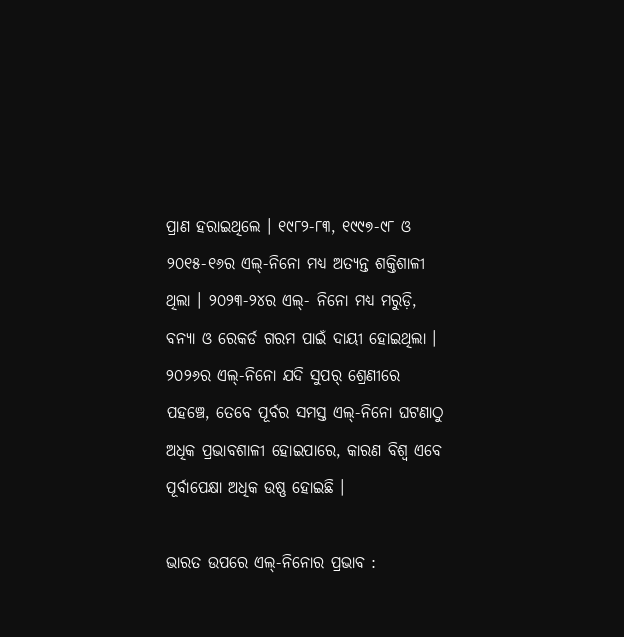ପ୍ରାଣ ହରାଇଥିଲେ । ୧୯୮୨-୮୩, ୧୯୯୭-୯୮ ଓ ୨୦୧୫-୧୬ର ଏଲ୍-ନିନୋ ମଧ୍ୟ ଅତ୍ୟନ୍ତ ଶକ୍ତିଶାଳୀ ଥିଲା । ୨୦୨୩-୨୪ର ଏଲ୍- ନିନୋ ମଧ୍ୟ ମରୁଡ଼ି, ବନ୍ୟା ଓ ରେକର୍ଡ ଗରମ ପାଇଁ ଦାୟୀ ହୋଇଥିଲା । ୨୦୨୬ର ଏଲ୍-ନିନୋ ଯଦି ସୁପର୍ ଶ୍ରେଣୀରେ ପହଞ୍ଚେ, ତେବେ ପୂର୍ବର ସମସ୍ତ ଏଲ୍-ନିନୋ ଘଟଣାଠୁ ଅଧିକ ପ୍ରଭାବଶାଳୀ ହୋଇପାରେ, କାରଣ ବିଶ୍ୱ ଏବେ ପୂର୍ବାପେକ୍ଷା ଅଧିକ ଉଷ୍ଣ ହୋଇଛି ।

ଭାରତ ଉପରେ ଏଲ୍-ନିନୋର ପ୍ରଭାବ :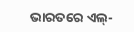ଭାରତରେ ଏଲ୍-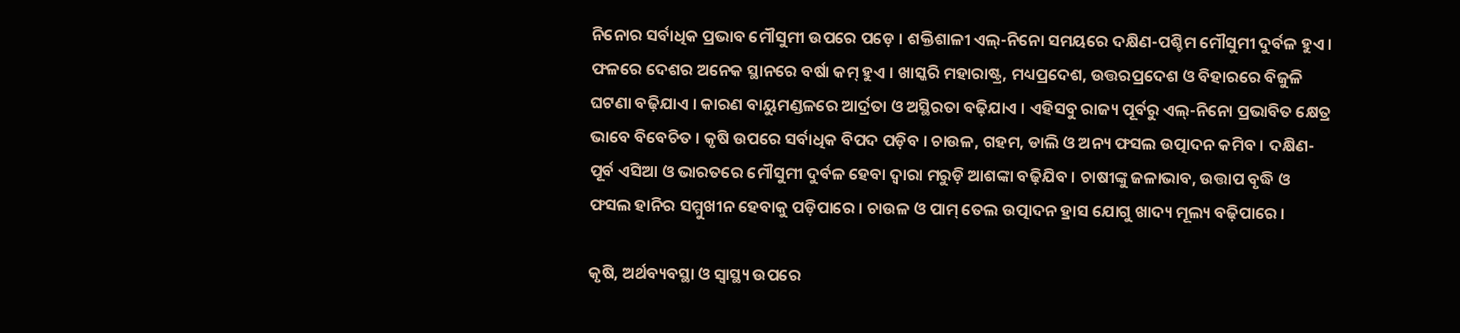ନିନୋର ସର୍ବାଧିକ ପ୍ରଭାବ ମୌସୁମୀ ଉପରେ ପଡ଼େ । ଶକ୍ତିଶାଳୀ ଏଲ୍-ନିନୋ ସମୟରେ ଦକ୍ଷିଣ-ପଶ୍ଚିମ ମୌସୁମୀ ଦୁର୍ବଳ ହୁଏ । ଫଳରେ ଦେଶର ଅନେକ ସ୍ଥାନରେ ବର୍ଷା କମ୍ ହୁଏ । ଖାସ୍କରି ମହାରାଷ୍ଟ୍ର, ମଧ୍ୟପ୍ରଦେଶ, ଉତ୍ତରପ୍ରଦେଶ ଓ ବିହାରରେ ବିଜୁଳି ଘଟଣା ବଢ଼ିଯାଏ । କାରଣ ବାୟୁମଣ୍ଡଳରେ ଆର୍ଦ୍ରତା ଓ ଅସ୍ଥିରତା ବଢ଼ିଯାଏ । ଏହିସବୁ ରାଜ୍ୟ ପୂର୍ବରୁ ଏଲ୍-ନିନୋ ପ୍ରଭାବିତ କ୍ଷେତ୍ର ଭାବେ ବିବେଚିତ । କୃଷି ଉପରେ ସର୍ବାଧିକ ବିପଦ ପଡ଼ିବ । ଚାଉଳ, ଗହମ, ଡାଲି ଓ ଅନ୍ୟ ଫସଲ ଉତ୍ପାଦନ କମିବ । ଦକ୍ଷିଣ- ପୂର୍ବ ଏସିଆ ଓ ଭାରତରେ ମୌସୁମୀ ଦୁର୍ବଳ ହେବା ଦ୍ୱାରା ମରୁଡ଼ି ଆଶଙ୍କା ବଢ଼ିଯିବ । ଚାଷୀଙ୍କୁ ଜଳାଭାବ, ଉତ୍ତାପ ବୃଦ୍ଧି ଓ ଫସଲ ହାନିର ସମ୍ମୁଖୀନ ହେବାକୁ ପଡ଼ିପାରେ । ଚାଉଳ ଓ ପାମ୍ ତେଲ ଉତ୍ପାଦନ ହ୍ରାସ ଯୋଗୁ ଖାଦ୍ୟ ମୂଲ୍ୟ ବଢ଼ିପାରେ ।

କୃଷି, ଅର୍ଥବ୍ୟବସ୍ଥା ଓ ସ୍ୱାସ୍ଥ୍ୟ ଉପରେ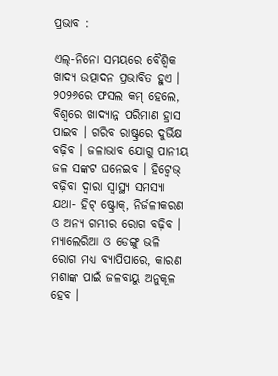ପ୍ରଭାବ :

ଏଲ୍-ନିନୋ ସମୟରେ ବୈଶ୍ୱିକ ଖାଦ୍ୟ ଉତ୍ପାଦନ ପ୍ରଭାବିତ ହୁଏ । ୨୦୨୬ରେ ଫସଲ କମ୍ ହେଲେ, ବିଶ୍ୱରେ ଖାଦ୍ୟାନ୍ନ ପରିମାଣ ହ୍ରାସ ପାଇବ । ଗରିବ ରାଷ୍ଟ୍ରରେ ଦୁର୍ଭିକ୍ଷ ବଢ଼ିବ । ଜଳାଭାବ ଯୋଗୁ ପାନୀୟ ଜଳ ସଙ୍କଟ ଘନେଇବ । ହିଟ୍ୱେଭ୍ ବଢ଼ିବା ଦ୍ୱାରା ସ୍ୱାସ୍ଥ୍ୟ ସମସ୍ୟା ଯଥା- ହିଟ୍ ଷ୍ଟ୍ରୋକ୍, ନିର୍ଜଳୀକରଣ ଓ ଅନ୍ୟ ଗମ୍ଭୀର ରୋଗ ବଢ଼ିବ । ମ୍ୟାଲେରିଆ ଓ ଡେଙ୍ଗୁ ଭଳି ରୋଗ ମଧ୍ୟ ବ୍ୟାପିପାରେ, କାରଣ ମଶାଙ୍କ ପାଇଁ ଜଳବାୟୁ ଅନୁକୂଳ ହେବ ।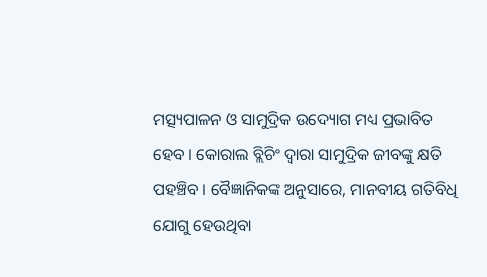ମତ୍ସ୍ୟପାଳନ ଓ ସାମୁଦ୍ରିକ ଉଦ୍ୟୋଗ ମଧ୍ୟ ପ୍ରଭାବିତ ହେବ । କୋରାଲ ବ୍ଲିଚିଂ ଦ୍ୱାରା ସାମୁଦ୍ରିକ ଜୀବଙ୍କୁ କ୍ଷତି ପହଞ୍ଚିବ । ବୈଜ୍ଞାନିକଙ୍କ ଅନୁସାରେ, ମାନବୀୟ ଗତିବିଧି ଯୋଗୁ ହେଉଥିବା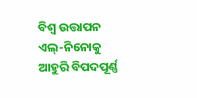ବିଶ୍ୱ ଉତ୍ତାପନ ଏଲ୍-ନିନୋକୁ ଆହୁରି ବିପଦପୂର୍ଣ୍ଣ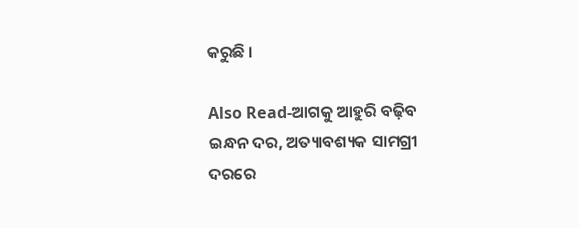କରୁଛି ।

Also Read-ଆଗକୁ ଆହୁରି ବଢ଼ିବ ଇନ୍ଧନ ଦର, ଅତ୍ୟାବଶ୍ୟକ ସାମଗ୍ରୀ ଦରରେ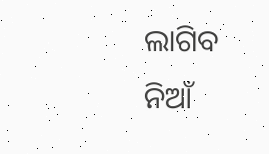ଲାଗିବ ନିଆଁ